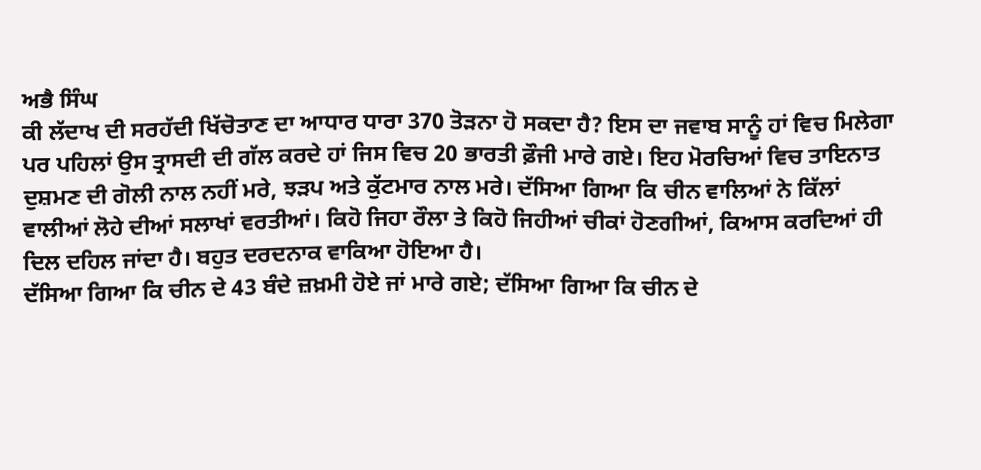ਅਭੈ ਸਿੰਘ
ਕੀ ਲੱਦਾਖ ਦੀ ਸਰਹੱਦੀ ਖਿੱਚੋਤਾਣ ਦਾ ਆਧਾਰ ਧਾਰਾ 370 ਤੋੜਨਾ ਹੋ ਸਕਦਾ ਹੈ? ਇਸ ਦਾ ਜਵਾਬ ਸਾਨੂੰ ਹਾਂ ਵਿਚ ਮਿਲੇਗਾ ਪਰ ਪਹਿਲਾਂ ਉਸ ਤ੍ਰਾਸਦੀ ਦੀ ਗੱਲ ਕਰਦੇ ਹਾਂ ਜਿਸ ਵਿਚ 20 ਭਾਰਤੀ ਫ਼ੌਜੀ ਮਾਰੇ ਗਏ। ਇਹ ਮੋਰਚਿਆਂ ਵਿਚ ਤਾਇਨਾਤ ਦੁਸ਼ਮਣ ਦੀ ਗੋਲੀ ਨਾਲ ਨਹੀਂ ਮਰੇ, ਝੜਪ ਅਤੇ ਕੁੱਟਮਾਰ ਨਾਲ ਮਰੇ। ਦੱਸਿਆ ਗਿਆ ਕਿ ਚੀਨ ਵਾਲਿਆਂ ਨੇ ਕਿੱਲਾਂ ਵਾਲੀਆਂ ਲੋਹੇ ਦੀਆਂ ਸਲਾਖਾਂ ਵਰਤੀਆਂ। ਕਿਹੋ ਜਿਹਾ ਰੌਲਾ ਤੇ ਕਿਹੋ ਜਿਹੀਆਂ ਚੀਕਾਂ ਹੋਣਗੀਆਂ, ਕਿਆਸ ਕਰਦਿਆਂ ਹੀ ਦਿਲ ਦਹਿਲ ਜਾਂਦਾ ਹੈ। ਬਹੁਤ ਦਰਦਨਾਕ ਵਾਕਿਆ ਹੋਇਆ ਹੈ।
ਦੱਸਿਆ ਗਿਆ ਕਿ ਚੀਨ ਦੇ 43 ਬੰਦੇ ਜ਼ਖ਼ਮੀ ਹੋਏ ਜਾਂ ਮਾਰੇ ਗਏ; ਦੱਸਿਆ ਗਿਆ ਕਿ ਚੀਨ ਦੇ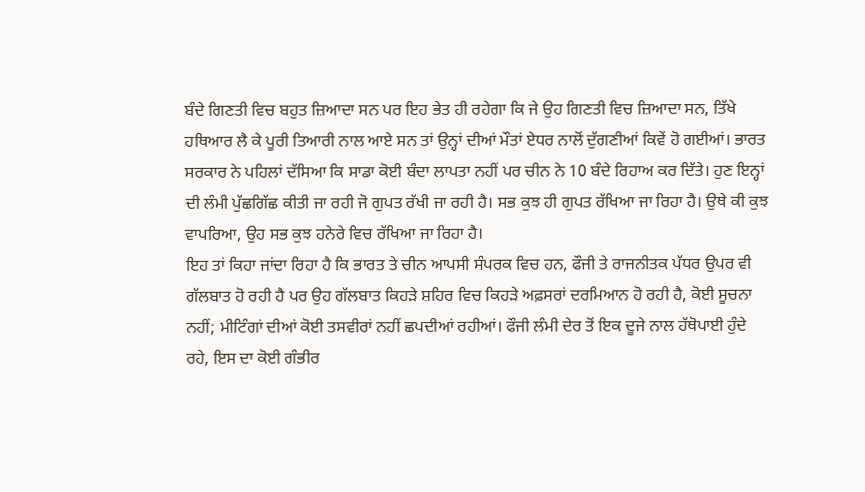ਬੰਦੇ ਗਿਣਤੀ ਵਿਚ ਬਹੁਤ ਜ਼ਿਆਦਾ ਸਨ ਪਰ ਇਹ ਭੇਤ ਹੀ ਰਹੇਗਾ ਕਿ ਜੇ ਉਹ ਗਿਣਤੀ ਵਿਚ ਜ਼ਿਆਦਾ ਸਨ, ਤਿੱਖੇ ਹਥਿਆਰ ਲੈ ਕੇ ਪੂਰੀ ਤਿਆਰੀ ਨਾਲ ਆਏ ਸਨ ਤਾਂ ਉਨ੍ਹਾਂ ਦੀਆਂ ਮੌਤਾਂ ਏਧਰ ਨਾਲੋਂ ਦੁੱਗਣੀਆਂ ਕਿਵੇਂ ਹੋ ਗਈਆਂ। ਭਾਰਤ ਸਰਕਾਰ ਨੇ ਪਹਿਲਾਂ ਦੱਸਿਆ ਕਿ ਸਾਡਾ ਕੋਈ ਬੰਦਾ ਲਾਪਤਾ ਨਹੀਂ ਪਰ ਚੀਨ ਨੇ 10 ਬੰਦੇ ਰਿਹਾਅ ਕਰ ਦਿੱਤੇ। ਹੁਣ ਇਨ੍ਹਾਂ ਦੀ ਲੰਮੀ ਪੁੱਛਗਿੱਛ ਕੀਤੀ ਜਾ ਰਹੀ ਜੋ ਗੁਪਤ ਰੱਖੀ ਜਾ ਰਹੀ ਹੈ। ਸਭ ਕੁਝ ਹੀ ਗੁਪਤ ਰੱਖਿਆ ਜਾ ਰਿਹਾ ਹੈ। ਉਥੇ ਕੀ ਕੁਝ ਵਾਪਰਿਆ, ਉਹ ਸਭ ਕੁਝ ਹਨੇਰੇ ਵਿਚ ਰੱਖਿਆ ਜਾ ਰਿਹਾ ਹੈ।
ਇਹ ਤਾਂ ਕਿਹਾ ਜਾਂਦਾ ਰਿਹਾ ਹੈ ਕਿ ਭਾਰਤ ਤੇ ਚੀਨ ਆਪਸੀ ਸੰਪਰਕ ਵਿਚ ਹਨ, ਫੌਜੀ ਤੇ ਰਾਜਨੀਤਕ ਪੱਧਰ ਉਪਰ ਵੀ ਗੱਲਬਾਤ ਹੋ ਰਹੀ ਹੈ ਪਰ ਉਹ ਗੱਲਬਾਤ ਕਿਹੜੇ ਸ਼ਹਿਰ ਵਿਚ ਕਿਹੜੇ ਅਫ਼ਸਰਾਂ ਦਰਮਿਆਨ ਹੋ ਰਹੀ ਹੈ, ਕੋਈ ਸੂਚਨਾ ਨਹੀਂ; ਮੀਟਿੰਗਾਂ ਦੀਆਂ ਕੋਈ ਤਸਵੀਰਾਂ ਨਹੀਂ ਛਪਦੀਆਂ ਰਹੀਆਂ। ਫੌਜੀ ਲੰਮੀ ਦੇਰ ਤੋਂ ਇਕ ਦੂਜੇ ਨਾਲ ਹੱਥੋਪਾਈ ਹੁੰਦੇ ਰਹੇ, ਇਸ ਦਾ ਕੋਈ ਗੰਭੀਰ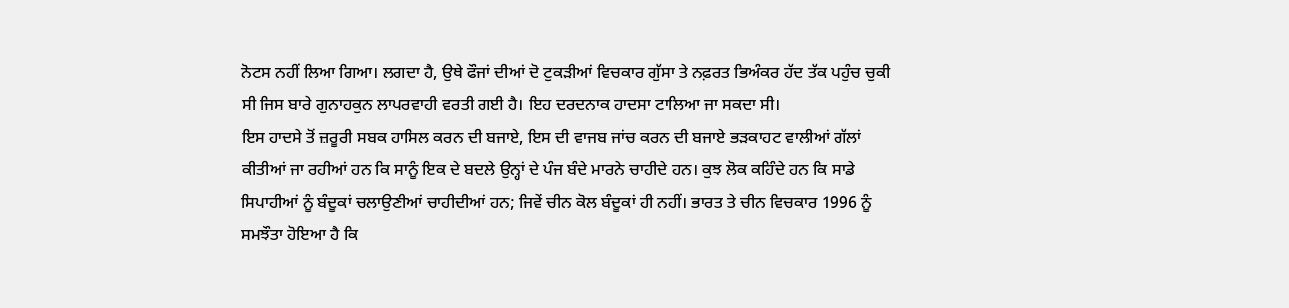ਨੋਟਸ ਨਹੀਂ ਲਿਆ ਗਿਆ। ਲਗਦਾ ਹੈ, ਉਥੇ ਫੌਜਾਂ ਦੀਆਂ ਦੋ ਟੁਕੜੀਆਂ ਵਿਚਕਾਰ ਗੁੱਸਾ ਤੇ ਨਫ਼ਰਤ ਭਿਅੰਕਰ ਹੱਦ ਤੱਕ ਪਹੁੰਚ ਚੁਕੀ ਸੀ ਜਿਸ ਬਾਰੇ ਗੁਨਾਹਕੁਨ ਲਾਪਰਵਾਹੀ ਵਰਤੀ ਗਈ ਹੈ। ਇਹ ਦਰਦਨਾਕ ਹਾਦਸਾ ਟਾਲਿਆ ਜਾ ਸਕਦਾ ਸੀ।
ਇਸ ਹਾਦਸੇ ਤੋਂ ਜ਼ਰੂਰੀ ਸਬਕ ਹਾਸਿਲ ਕਰਨ ਦੀ ਬਜਾਏ, ਇਸ ਦੀ ਵਾਜਬ ਜਾਂਚ ਕਰਨ ਦੀ ਬਜਾਏ ਭੜਕਾਹਟ ਵਾਲੀਆਂ ਗੱਲਾਂ ਕੀਤੀਆਂ ਜਾ ਰਹੀਆਂ ਹਨ ਕਿ ਸਾਨੂੰ ਇਕ ਦੇ ਬਦਲੇ ਉਨ੍ਹਾਂ ਦੇ ਪੰਜ ਬੰਦੇ ਮਾਰਨੇ ਚਾਹੀਦੇ ਹਨ। ਕੁਝ ਲੋਕ ਕਹਿੰਦੇ ਹਨ ਕਿ ਸਾਡੇ ਸਿਪਾਹੀਆਂ ਨੂੰ ਬੰਦੂਕਾਂ ਚਲਾਉਣੀਆਂ ਚਾਹੀਦੀਆਂ ਹਨ; ਜਿਵੇਂ ਚੀਨ ਕੋਲ ਬੰਦੂਕਾਂ ਹੀ ਨਹੀਂ। ਭਾਰਤ ਤੇ ਚੀਨ ਵਿਚਕਾਰ 1996 ਨੂੰ ਸਮਝੌਤਾ ਹੋਇਆ ਹੈ ਕਿ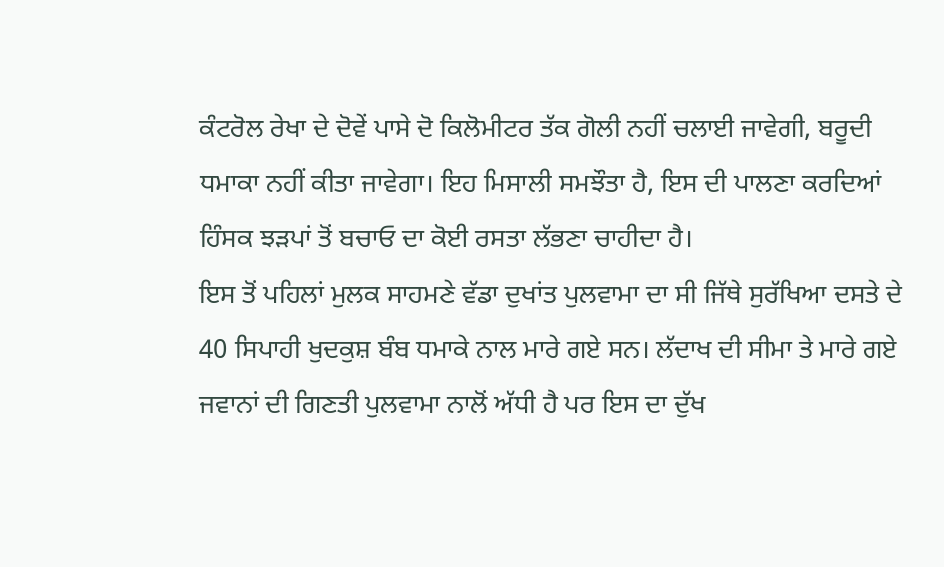ਕੰਟਰੋਲ ਰੇਖਾ ਦੇ ਦੋਵੇਂ ਪਾਸੇ ਦੋ ਕਿਲੋਮੀਟਰ ਤੱਕ ਗੋਲੀ ਨਹੀਂ ਚਲਾਈ ਜਾਵੇਗੀ, ਬਰੂਦੀ ਧਮਾਕਾ ਨਹੀਂ ਕੀਤਾ ਜਾਵੇਗਾ। ਇਹ ਮਿਸਾਲੀ ਸਮਝੌਤਾ ਹੈ, ਇਸ ਦੀ ਪਾਲਣਾ ਕਰਦਿਆਂ ਹਿੰਸਕ ਝੜਪਾਂ ਤੋਂ ਬਚਾਓ ਦਾ ਕੋਈ ਰਸਤਾ ਲੱਭਣਾ ਚਾਹੀਦਾ ਹੈ।
ਇਸ ਤੋਂ ਪਹਿਲਾਂ ਮੁਲਕ ਸਾਹਮਣੇ ਵੱਡਾ ਦੁਖਾਂਤ ਪੁਲਵਾਮਾ ਦਾ ਸੀ ਜਿੱਥੇ ਸੁਰੱਖਿਆ ਦਸਤੇ ਦੇ 40 ਸਿਪਾਹੀ ਖੁਦਕੁਸ਼ ਬੰਬ ਧਮਾਕੇ ਨਾਲ ਮਾਰੇ ਗਏ ਸਨ। ਲੱਦਾਖ ਦੀ ਸੀਮਾ ਤੇ ਮਾਰੇ ਗਏ ਜਵਾਨਾਂ ਦੀ ਗਿਣਤੀ ਪੁਲਵਾਮਾ ਨਾਲੋਂ ਅੱਧੀ ਹੈ ਪਰ ਇਸ ਦਾ ਦੁੱਖ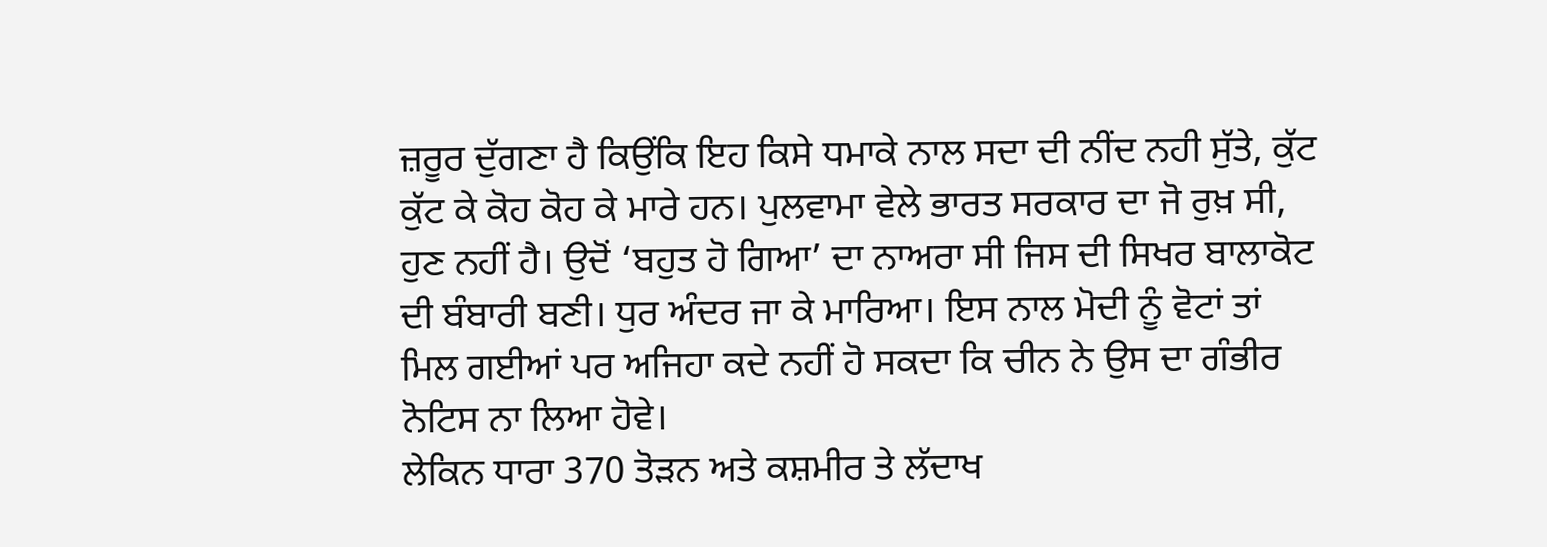ਜ਼ਰੂਰ ਦੁੱਗਣਾ ਹੈ ਕਿਉਂਕਿ ਇਹ ਕਿਸੇ ਧਮਾਕੇ ਨਾਲ ਸਦਾ ਦੀ ਨੀਂਦ ਨਹੀ ਸੁੱਤੇ, ਕੁੱਟ ਕੁੱਟ ਕੇ ਕੋਹ ਕੋਹ ਕੇ ਮਾਰੇ ਹਨ। ਪੁਲਵਾਮਾ ਵੇਲੇ ਭਾਰਤ ਸਰਕਾਰ ਦਾ ਜੋ ਰੁਖ਼ ਸੀ, ਹੁਣ ਨਹੀਂ ਹੈ। ਉਦੋਂ ‘ਬਹੁਤ ਹੋ ਗਿਆ’ ਦਾ ਨਾਅਰਾ ਸੀ ਜਿਸ ਦੀ ਸਿਖਰ ਬਾਲਾਕੋਟ ਦੀ ਬੰਬਾਰੀ ਬਣੀ। ਧੁਰ ਅੰਦਰ ਜਾ ਕੇ ਮਾਰਿਆ। ਇਸ ਨਾਲ ਮੋਦੀ ਨੂੰ ਵੋਟਾਂ ਤਾਂ ਮਿਲ ਗਈਆਂ ਪਰ ਅਜਿਹਾ ਕਦੇ ਨਹੀਂ ਹੋ ਸਕਦਾ ਕਿ ਚੀਨ ਨੇ ਉਸ ਦਾ ਗੰਭੀਰ ਨੋਟਿਸ ਨਾ ਲਿਆ ਹੋਵੇ।
ਲੇਕਿਨ ਧਾਰਾ 370 ਤੋੜਨ ਅਤੇ ਕਸ਼ਮੀਰ ਤੇ ਲੱਦਾਖ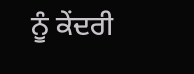ਨੂੰ ਕੇਂਦਰੀ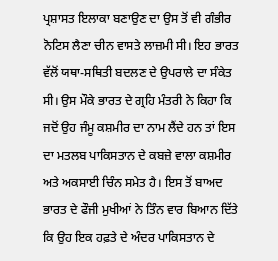ਪ੍ਰਸ਼ਾਸਤ ਇਲਾਕਾ ਬਣਾਉਣ ਦਾ ਉਸ ਤੋਂ ਵੀ ਗੰਭੀਰ ਨੋਟਿਸ ਲੈਣਾ ਚੀਨ ਵਾਸਤੇ ਲਾਜ਼ਮੀ ਸੀ। ਇਹ ਭਾਰਤ ਵੱਲੋਂ ਯਥਾ-ਸਥਿਤੀ ਬਦਲਣ ਦੇ ਉਪਰਾਲੇ ਦਾ ਸੰਕੇਤ ਸੀ। ਉਸ ਮੌਕੇ ਭਾਰਤ ਦੇ ਗ੍ਰਹਿ ਮੰਤਰੀ ਨੇ ਕਿਹਾ ਕਿ ਜਦੋਂ ਉਹ ਜੰਮੂ ਕਸ਼ਮੀਰ ਦਾ ਨਾਮ ਲੈਂਦੇ ਹਨ ਤਾਂ ਇਸ ਦਾ ਮਤਲਬ ਪਾਕਿਸਤਾਨ ਦੇ ਕਬਜ਼ੇ ਵਾਲਾ ਕਸ਼ਮੀਰ ਅਤੇ ਅਕਸਾਈ ਚਿੰਨ ਸਮੇਤ ਹੈ। ਇਸ ਤੋਂ ਬਾਅਦ ਭਾਰਤ ਦੇ ਫੌਜੀ ਮੁਖੀਆਂ ਨੇ ਤਿੰਨ ਵਾਰ ਬਿਆਨ ਦਿੱਤੇ ਕਿ ਉਹ ਇਕ ਹਫ਼ਤੇ ਦੇ ਅੰਦਰ ਪਾਕਿਸਤਾਨ ਦੇ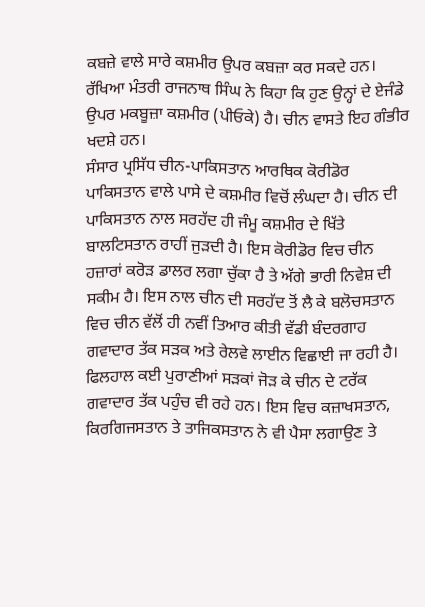ਕਬਜ਼ੇ ਵਾਲੇ ਸਾਰੇ ਕਸ਼ਮੀਰ ਉਪਰ ਕਬਜ਼ਾ ਕਰ ਸਕਦੇ ਹਨ। ਰੱਖਿਆ ਮੰਤਰੀ ਰਾਜਨਾਥ ਸਿੰਘ ਨੇ ਕਿਹਾ ਕਿ ਹੁਣ ਉਨ੍ਹਾਂ ਦੇ ਏਜੰਡੇ ਉਪਰ ਮਕਬੂਜ਼ਾ ਕਸ਼ਮੀਰ (ਪੀਓਕੇ) ਹੈ। ਚੀਨ ਵਾਸਤੇ ਇਹ ਗੰਭੀਰ ਖਦਸ਼ੇ ਹਨ।
ਸੰਸਾਰ ਪ੍ਰਸਿੱਧ ਚੀਨ-ਪਾਕਿਸਤਾਨ ਆਰਥਿਕ ਕੋਰੀਡੋਰ ਪਾਕਿਸਤਾਨ ਵਾਲੇ ਪਾਸੇ ਦੇ ਕਸ਼ਮੀਰ ਵਿਚੋਂ ਲੰਘਦਾ ਹੈ। ਚੀਨ ਦੀ ਪਾਕਿਸਤਾਨ ਨਾਲ ਸਰਹੱਦ ਹੀ ਜੰਮੂ ਕਸ਼ਮੀਰ ਦੇ ਖਿੱਤੇ ਬਾਲਟਿਸਤਾਨ ਰਾਹੀਂ ਜੁੜਦੀ ਹੈ। ਇਸ ਕੋਰੀਡੋਰ ਵਿਚ ਚੀਨ ਹਜ਼ਾਰਾਂ ਕਰੋੜ ਡਾਲਰ ਲਗਾ ਚੁੱਕਾ ਹੈ ਤੇ ਅੱਗੇ ਭਾਰੀ ਨਿਵੇਸ਼ ਦੀ ਸਕੀਮ ਹੈ। ਇਸ ਨਾਲ ਚੀਨ ਦੀ ਸਰਹੱਦ ਤੋਂ ਲੈ ਕੇ ਬਲੋਚਸਤਾਨ ਵਿਚ ਚੀਨ ਵੱਲੋਂ ਹੀ ਨਵੀਂ ਤਿਆਰ ਕੀਤੀ ਵੱਡੀ ਬੰਦਰਗਾਹ ਗਵਾਦਾਰ ਤੱਕ ਸੜਕ ਅਤੇ ਰੇਲਵੇ ਲਾਈਨ ਵਿਛਾਈ ਜਾ ਰਹੀ ਹੈ। ਫਿਲਹਾਲ ਕਈ ਪੁਰਾਣੀਆਂ ਸੜਕਾਂ ਜੋੜ ਕੇ ਚੀਨ ਦੇ ਟਰੱਕ ਗਵਾਦਾਰ ਤੱਕ ਪਹੁੰਚ ਵੀ ਰਹੇ ਹਨ। ਇਸ ਵਿਚ ਕਜ਼ਾਖਸਤਾਨ, ਕਿਰਗਿਜਸਤਾਨ ਤੇ ਤਾਜਿਕਸਤਾਨ ਨੇ ਵੀ ਪੈਸਾ ਲਗਾਉਣ ਤੇ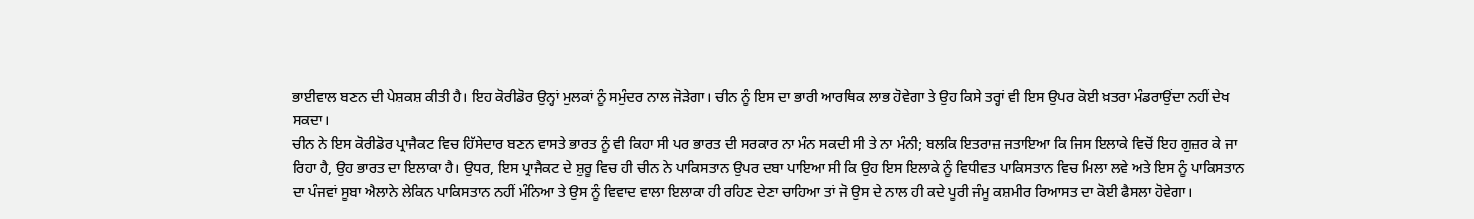ਭਾਈਵਾਲ ਬਣਨ ਦੀ ਪੇਸ਼ਕਸ਼ ਕੀਤੀ ਹੈ। ਇਹ ਕੋਰੀਡੋਰ ਉਨ੍ਹਾਂ ਮੁਲਕਾਂ ਨੂੰ ਸਮੁੰਦਰ ਨਾਲ ਜੋੜੇਗਾ। ਚੀਨ ਨੂੰ ਇਸ ਦਾ ਭਾਰੀ ਆਰਥਿਕ ਲਾਭ ਹੋਵੇਗਾ ਤੇ ਉਹ ਕਿਸੇ ਤਰ੍ਹਾਂ ਵੀ ਇਸ ਉਪਰ ਕੋਈ ਖ਼ਤਰਾ ਮੰਡਰਾਉਂਦਾ ਨਹੀਂ ਦੇਖ ਸਕਦਾ।
ਚੀਨ ਨੇ ਇਸ ਕੋਰੀਡੋਰ ਪ੍ਰਾਜੈਕਟ ਵਿਚ ਹਿੱਸੇਦਾਰ ਬਣਨ ਵਾਸਤੇ ਭਾਰਤ ਨੂੰ ਵੀ ਕਿਹਾ ਸੀ ਪਰ ਭਾਰਤ ਦੀ ਸਰਕਾਰ ਨਾ ਮੰਨ ਸਕਦੀ ਸੀ ਤੇ ਨਾ ਮੰਨੀ; ਬਲਕਿ ਇਤਰਾਜ਼ ਜਤਾਇਆ ਕਿ ਜਿਸ ਇਲਾਕੇ ਵਿਚੋਂ ਇਹ ਗੁਜ਼ਰ ਕੇ ਜਾ ਰਿਹਾ ਹੈ, ਉਹ ਭਾਰਤ ਦਾ ਇਲਾਕਾ ਹੈ। ਉਧਰ, ਇਸ ਪ੍ਰਾਜੈਕਟ ਦੇ ਸ਼ੁਰੂ ਵਿਚ ਹੀ ਚੀਨ ਨੇ ਪਾਕਿਸਤਾਨ ਉਪਰ ਦਬਾ ਪਾਇਆ ਸੀ ਕਿ ਉਹ ਇਸ ਇਲਾਕੇ ਨੂੰ ਵਿਧੀਵਤ ਪਾਕਿਸਤਾਨ ਵਿਚ ਮਿਲਾ ਲਵੇ ਅਤੇ ਇਸ ਨੂੰ ਪਾਕਿਸਤਾਨ ਦਾ ਪੰਜਵਾਂ ਸੂਬਾ ਐਲਾਨੇ ਲੇਕਿਨ ਪਾਕਿਸਤਾਨ ਨਹੀਂ ਮੰਨਿਆ ਤੇ ਉਸ ਨੂੰ ਵਿਵਾਦ ਵਾਲਾ ਇਲਾਕਾ ਹੀ ਰਹਿਣ ਦੇਣਾ ਚਾਹਿਆ ਤਾਂ ਜੋ ਉਸ ਦੇ ਨਾਲ ਹੀ ਕਦੇ ਪੂਰੀ ਜੰਮੂ ਕਸ਼ਮੀਰ ਰਿਆਸਤ ਦਾ ਕੋਈ ਫੈਸਲਾ ਹੋਵੇਗਾ।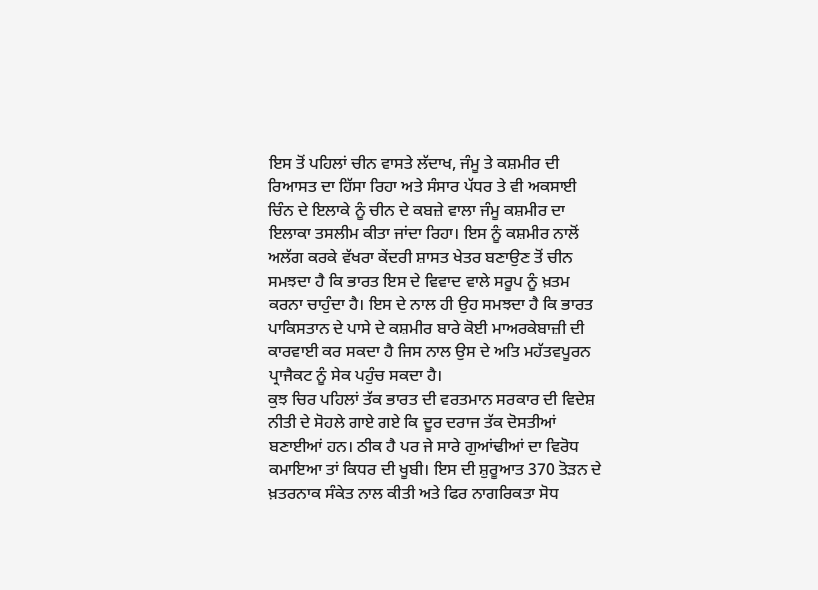ਇਸ ਤੋਂ ਪਹਿਲਾਂ ਚੀਨ ਵਾਸਤੇ ਲੱਦਾਖ, ਜੰਮੂ ਤੇ ਕਸ਼ਮੀਰ ਦੀ ਰਿਆਸਤ ਦਾ ਹਿੱਸਾ ਰਿਹਾ ਅਤੇ ਸੰਸਾਰ ਪੱਧਰ ਤੇ ਵੀ ਅਕਸਾਈ ਚਿੰਨ ਦੇ ਇਲਾਕੇ ਨੂੰ ਚੀਨ ਦੇ ਕਬਜ਼ੇ ਵਾਲਾ ਜੰਮੂ ਕਸ਼ਮੀਰ ਦਾ ਇਲਾਕਾ ਤਸਲੀਮ ਕੀਤਾ ਜਾਂਦਾ ਰਿਹਾ। ਇਸ ਨੂੰ ਕਸ਼ਮੀਰ ਨਾਲੋਂ ਅਲੱਗ ਕਰਕੇ ਵੱਖਰਾ ਕੇਂਦਰੀ ਸ਼ਾਸਤ ਖੇਤਰ ਬਣਾਉਣ ਤੋਂ ਚੀਨ ਸਮਝਦਾ ਹੈ ਕਿ ਭਾਰਤ ਇਸ ਦੇ ਵਿਵਾਦ ਵਾਲੇ ਸਰੂਪ ਨੂੰ ਖ਼ਤਮ ਕਰਨਾ ਚਾਹੁੰਦਾ ਹੈ। ਇਸ ਦੇ ਨਾਲ ਹੀ ਉਹ ਸਮਝਦਾ ਹੈ ਕਿ ਭਾਰਤ ਪਾਕਿਸਤਾਨ ਦੇ ਪਾਸੇ ਦੇ ਕਸ਼ਮੀਰ ਬਾਰੇ ਕੋਈ ਮਾਅਰਕੇਬਾਜ਼ੀ ਦੀ ਕਾਰਵਾਈ ਕਰ ਸਕਦਾ ਹੈ ਜਿਸ ਨਾਲ ਉਸ ਦੇ ਅਤਿ ਮਹੱਤਵਪੂਰਨ ਪ੍ਰਾਜੈਕਟ ਨੂੰ ਸੇਕ ਪਹੁੰਚ ਸਕਦਾ ਹੈ।
ਕੁਝ ਚਿਰ ਪਹਿਲਾਂ ਤੱਕ ਭਾਰਤ ਦੀ ਵਰਤਮਾਨ ਸਰਕਾਰ ਦੀ ਵਿਦੇਸ਼ ਨੀਤੀ ਦੇ ਸੋਹਲੇ ਗਾਏ ਗਏ ਕਿ ਦੂਰ ਦਰਾਜ ਤੱਕ ਦੋਸਤੀਆਂ ਬਣਾਈਆਂ ਹਨ। ਠੀਕ ਹੈ ਪਰ ਜੇ ਸਾਰੇ ਗੁਆਂਢੀਆਂ ਦਾ ਵਿਰੋਧ ਕਮਾਇਆ ਤਾਂ ਕਿਧਰ ਦੀ ਖੂਬੀ। ਇਸ ਦੀ ਸ਼ੁਰੂਆਤ 370 ਤੋੜਨ ਦੇ ਖ਼ਤਰਨਾਕ ਸੰਕੇਤ ਨਾਲ ਕੀਤੀ ਅਤੇ ਫਿਰ ਨਾਗਰਿਕਤਾ ਸੋਧ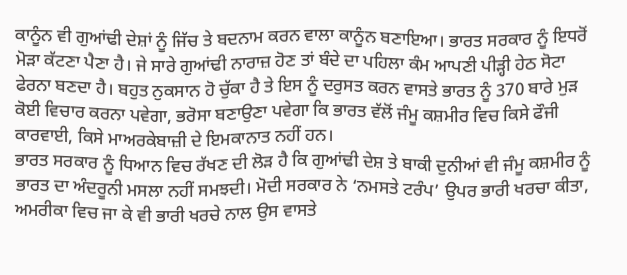ਕਾਨੂੰਨ ਵੀ ਗੁਆਂਢੀ ਦੇਸ਼ਾਂ ਨੂੰ ਜਿੱਚ ਤੇ ਬਦਨਾਮ ਕਰਨ ਵਾਲਾ ਕਾਨੂੰਨ ਬਣਾਇਆ। ਭਾਰਤ ਸਰਕਾਰ ਨੂੰ ਇਧਰੋਂ ਮੋੜਾ ਕੱਟਣਾ ਪੈਣਾ ਹੈ। ਜੇ ਸਾਰੇ ਗੁਆਂਢੀ ਨਾਰਾਜ਼ ਹੋਣ ਤਾਂ ਬੰਦੇ ਦਾ ਪਹਿਲਾ ਕੰਮ ਆਪਣੀ ਪੀੜ੍ਹੀ ਹੇਠ ਸੋਟਾ ਫੇਰਨਾ ਬਣਦਾ ਹੈ। ਬਹੁਤ ਨੁਕਸਾਨ ਹੋ ਚੁੱਕਾ ਹੈ ਤੇ ਇਸ ਨੂੰ ਦਰੁਸਤ ਕਰਨ ਵਾਸਤੇ ਭਾਰਤ ਨੂੰ 370 ਬਾਰੇ ਮੁੜ ਕੋਈ ਵਿਚਾਰ ਕਰਨਾ ਪਵੇਗਾ, ਭਰੋਸਾ ਬਣਾਉਣਾ ਪਵੇਗਾ ਕਿ ਭਾਰਤ ਵੱਲੋਂ ਜੰਮੂ ਕਸ਼ਮੀਰ ਵਿਚ ਕਿਸੇ ਫੌਜੀ ਕਾਰਵਾਈ, ਕਿਸੇ ਮਾਅਰਕੇਬਾਜ਼ੀ ਦੇ ਇਮਕਾਨਾਤ ਨਹੀਂ ਹਨ।
ਭਾਰਤ ਸਰਕਾਰ ਨੂੰ ਧਿਆਨ ਵਿਚ ਰੱਖਣ ਦੀ ਲੋੜ ਹੈ ਕਿ ਗੁਆਂਢੀ ਦੇਸ਼ ਤੇ ਬਾਕੀ ਦੁਨੀਆਂ ਵੀ ਜੰਮੂ ਕਸ਼ਮੀਰ ਨੂੰ ਭਾਰਤ ਦਾ ਅੰਦਰੂਨੀ ਮਸਲਾ ਨਹੀਂ ਸਮਝਦੀ। ਮੋਦੀ ਸਰਕਾਰ ਨੇ ‘ਨਮਸਤੇ ਟਰੰਪ’ ਉਪਰ ਭਾਰੀ ਖਰਚਾ ਕੀਤਾ, ਅਮਰੀਕਾ ਵਿਚ ਜਾ ਕੇ ਵੀ ਭਾਰੀ ਖਰਚੇ ਨਾਲ ਉਸ ਵਾਸਤੇ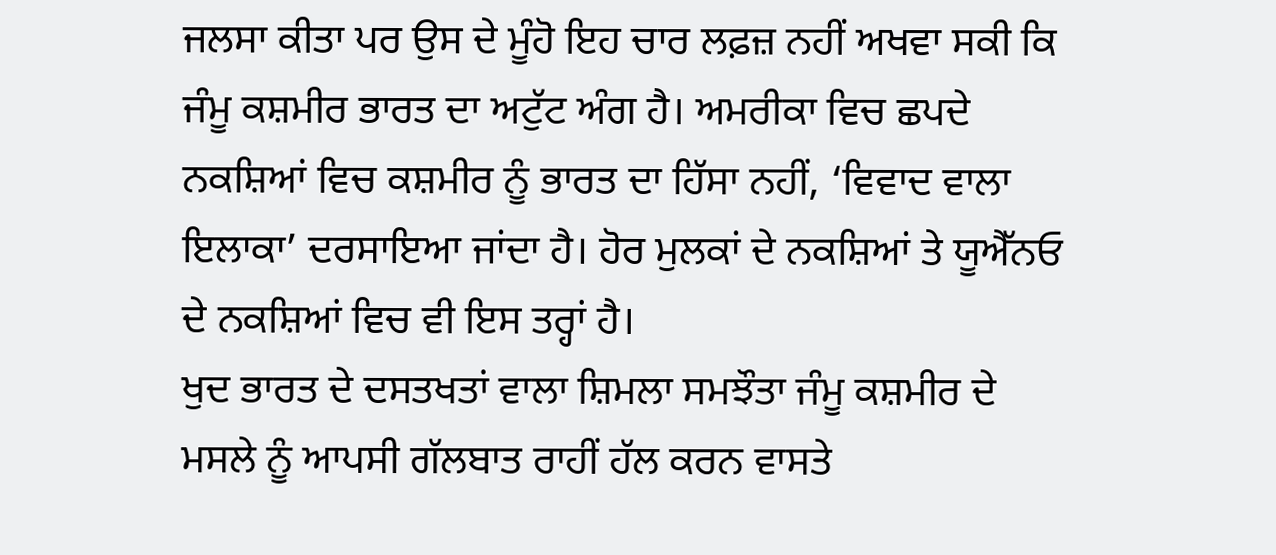ਜਲਸਾ ਕੀਤਾ ਪਰ ਉਸ ਦੇ ਮੂੰਹੋ ਇਹ ਚਾਰ ਲਫ਼ਜ਼ ਨਹੀਂ ਅਖਵਾ ਸਕੀ ਕਿ ਜੰਮੂ ਕਸ਼ਮੀਰ ਭਾਰਤ ਦਾ ਅਟੁੱਟ ਅੰਗ ਹੈ। ਅਮਰੀਕਾ ਵਿਚ ਛਪਦੇ ਨਕਸ਼ਿਆਂ ਵਿਚ ਕਸ਼ਮੀਰ ਨੂੰ ਭਾਰਤ ਦਾ ਹਿੱਸਾ ਨਹੀਂ, ‘ਵਿਵਾਦ ਵਾਲਾ ਇਲਾਕਾ’ ਦਰਸਾਇਆ ਜਾਂਦਾ ਹੈ। ਹੋਰ ਮੁਲਕਾਂ ਦੇ ਨਕਸ਼ਿਆਂ ਤੇ ਯੂਐੱਨਓ ਦੇ ਨਕਸ਼ਿਆਂ ਵਿਚ ਵੀ ਇਸ ਤਰ੍ਹਾਂ ਹੈ।
ਖੁਦ ਭਾਰਤ ਦੇ ਦਸਤਖਤਾਂ ਵਾਲਾ ਸ਼ਿਮਲਾ ਸਮਝੌਤਾ ਜੰਮੂ ਕਸ਼ਮੀਰ ਦੇ ਮਸਲੇ ਨੂੰ ਆਪਸੀ ਗੱਲਬਾਤ ਰਾਹੀਂ ਹੱਲ ਕਰਨ ਵਾਸਤੇ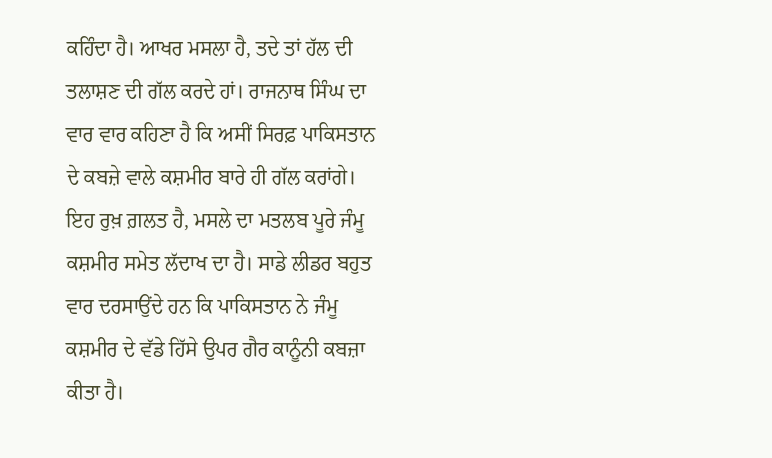ਕਹਿੰਦਾ ਹੈ। ਆਖਰ ਮਸਲਾ ਹੈ, ਤਦੇ ਤਾਂ ਹੱਲ ਦੀ ਤਲਾਸ਼ਣ ਦੀ ਗੱਲ ਕਰਦੇ ਹਾਂ। ਰਾਜਨਾਥ ਸਿੰਘ ਦਾ ਵਾਰ ਵਾਰ ਕਹਿਣਾ ਹੈ ਕਿ ਅਸੀਂ ਸਿਰਫ਼ ਪਾਕਿਸਤਾਨ ਦੇ ਕਬਜ਼ੇ ਵਾਲੇ ਕਸ਼ਮੀਰ ਬਾਰੇ ਹੀ ਗੱਲ ਕਰਾਂਗੇ। ਇਹ ਰੁਖ਼ ਗ਼ਲਤ ਹੈ, ਮਸਲੇ ਦਾ ਮਤਲਬ ਪੂਰੇ ਜੰਮੂ ਕਸ਼ਮੀਰ ਸਮੇਤ ਲੱਦਾਖ ਦਾ ਹੈ। ਸਾਡੇ ਲੀਡਰ ਬਹੁਤ ਵਾਰ ਦਰਸਾਉਂਦੇ ਹਨ ਕਿ ਪਾਕਿਸਤਾਨ ਨੇ ਜੰਮੂ ਕਸ਼ਮੀਰ ਦੇ ਵੱਡੇ ਹਿੱਸੇ ਉਪਰ ਗੈਰ ਕਾਨੂੰਨੀ ਕਬਜ਼ਾ ਕੀਤਾ ਹੈ।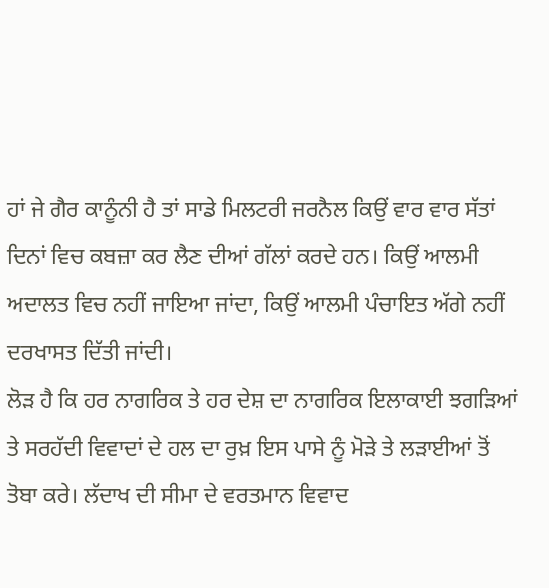ਹਾਂ ਜੇ ਗੈਰ ਕਾਨੂੰਨੀ ਹੈ ਤਾਂ ਸਾਡੇ ਮਿਲਟਰੀ ਜਰਨੈਲ ਕਿਉਂ ਵਾਰ ਵਾਰ ਸੱਤਾਂ ਦਿਨਾਂ ਵਿਚ ਕਬਜ਼ਾ ਕਰ ਲੈਣ ਦੀਆਂ ਗੱਲਾਂ ਕਰਦੇ ਹਨ। ਕਿਉਂ ਆਲਮੀ ਅਦਾਲਤ ਵਿਚ ਨਹੀਂ ਜਾਇਆ ਜਾਂਦਾ, ਕਿਉਂ ਆਲਮੀ ਪੰਚਾਇਤ ਅੱਗੇ ਨਹੀਂ ਦਰਖਾਸਤ ਦਿੱਤੀ ਜਾਂਦੀ।
ਲੋੜ ਹੈ ਕਿ ਹਰ ਨਾਗਰਿਕ ਤੇ ਹਰ ਦੇਸ਼ ਦਾ ਨਾਗਰਿਕ ਇਲਾਕਾਈ ਝਗੜਿਆਂ ਤੇ ਸਰਹੱਦੀ ਵਿਵਾਦਾਂ ਦੇ ਹਲ ਦਾ ਰੁਖ਼ ਇਸ ਪਾਸੇ ਨੂੰ ਮੋੜੇ ਤੇ ਲੜਾਈਆਂ ਤੋਂ ਤੋਬਾ ਕਰੇ। ਲੱਦਾਖ ਦੀ ਸੀਮਾ ਦੇ ਵਰਤਮਾਨ ਵਿਵਾਦ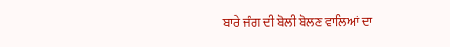ਬਾਰੇ ਜੰਗ ਦੀ ਬੋਲੀ ਬੋਲਣ ਵਾਲਿਆਂ ਦਾ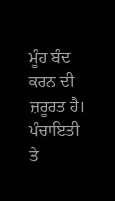ਮੂੰਹ ਬੰਦ ਕਰਨ ਦੀ ਜ਼ਰੂਰਤ ਹੈ। ਪੰਚਾਇਤੀ ਤੇ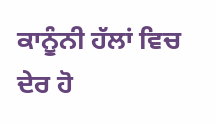ਕਾਨੂੰਨੀ ਹੱਲਾਂ ਵਿਚ ਦੇਰ ਹੋ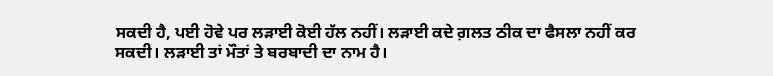ਸਕਦੀ ਹੈ, ਪਈ ਹੋਵੇ ਪਰ ਲੜਾਈ ਕੋਈ ਹੱਲ ਨਹੀਂ। ਲੜਾਈ ਕਦੇ ਗ਼ਲਤ ਠੀਕ ਦਾ ਫੈਸਲਾ ਨਹੀਂ ਕਰ ਸਕਦੀ। ਲੜਾਈ ਤਾਂ ਮੌਤਾਂ ਤੇ ਬਰਬਾਦੀ ਦਾ ਨਾਮ ਹੈ।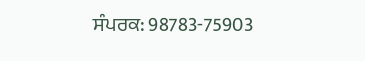ਸੰਪਰਕ: 98783-75903